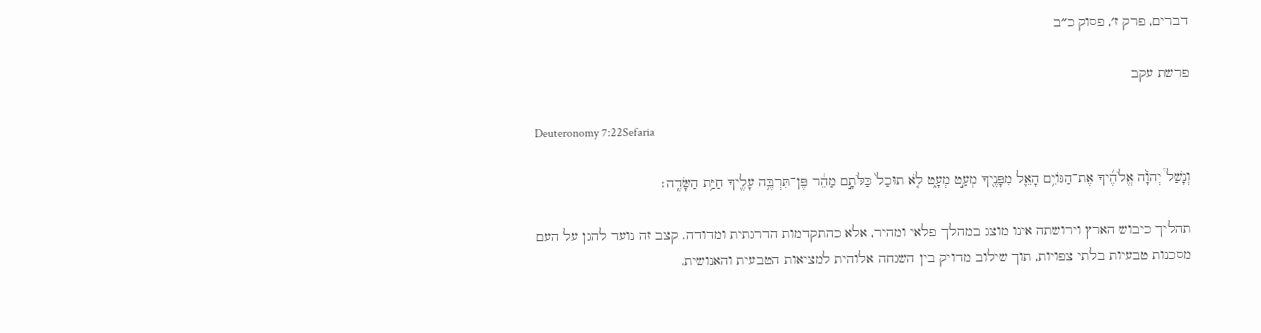דברים, פרק ז׳, פסוק כ״ב

פרשת עקב

Deuteronomy 7:22Sefaria

וְנָשַׁל֩ יְהֹוָ֨ה אֱלֹהֶ֜יךָ אֶת־הַגּוֹיִ֥ם הָאֵ֛ל מִפָּנֶ֖יךָ מְעַ֣ט מְעָ֑ט לֹ֤א תוּכַל֙ כַּלֹּתָ֣ם מַהֵ֔ר פֶּן־תִּרְבֶּ֥ה עָלֶ֖יךָ חַיַּ֥ת הַשָּׂדֶֽה׃

תהליך כיבוש הארץ וירושתה אינו מוצג במהלך פלאי ומהיר, אלא כהתקדמות הדרגתית ומדודה. קצב זה נועד להגן על העם מסכנות טבעיות בלתי צפויות, תוך שילוב מדויק בין השגחה אלוהית למציאות הטבעית והאנושית.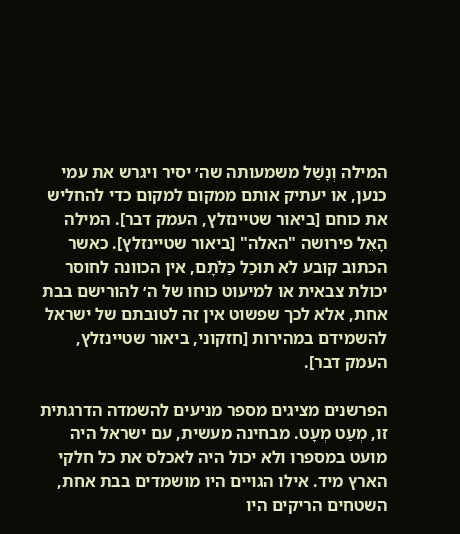המילה וְנָשַׁל משמעותה שה׳ יסיר ויגרש את עמי כנען, או יעתיק אותם ממקום למקום כדי להחליש את כוחם [ביאור שטיינזלץ, העמק דבר]. המילה הָאֵל פירושה "האלה" [ביאור שטיינזלץ]. כאשר הכתוב קובע לֹא תוּכַל כַּלֹּתָם, אין הכוונה לחוסר יכולת צבאית או למיעוט כוחו של ה׳ להורישם בבת אחת, אלא לכך שפשוט אין זה לטובתם של ישראל להשמידם במהירות [חזקוני, ביאור שטיינזלץ, העמק דבר].

הפרשנים מציגים מספר מניעים להשמדה הדרגתית זו, מְעַט מְעָט. מבחינה מעשית, עם ישראל היה מועט במספרו ולא יכול היה לאכלס את כל חלקי הארץ מיד. אילו הגויים היו מושמדים בבת אחת, השטחים הריקים היו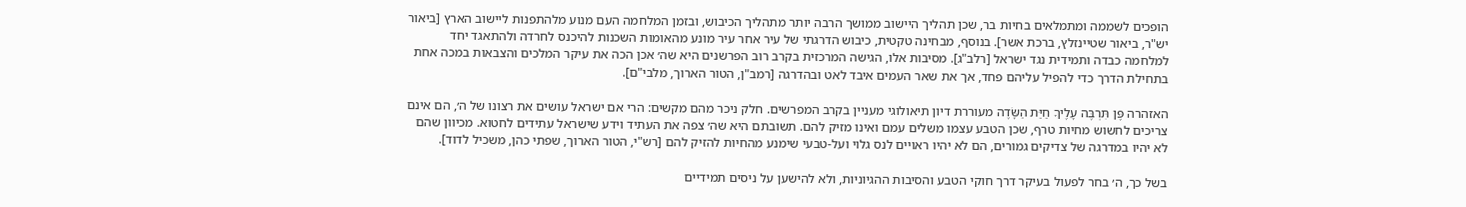הופכים לשממה ומתמלאים בחיות בר, שכן תהליך היישוב ממושך הרבה יותר מתהליך הכיבוש, ובזמן המלחמה העם מנוע מלהתפנות ליישוב הארץ [ביאור יש"ר, ביאור שטיינזלץ, ברכת אשר]. בנוסף, מבחינה טקטית, כיבוש הדרגתי של עיר אחר עיר מונע מהאומות השכנות להיכנס לחרדה ולהתאגד יחד למלחמה כבדה ותמידית נגד ישראל [רלב"ג]. מסיבות אלו, הגישה המרכזית בקרב רוב הפרשנים היא שה׳ אכן הכה את עיקר המלכים והצבאות במכה אחת בתחילת הדרך כדי להפיל עליהם פחד, אך את שאר העמים איבד לאט ובהדרגה [רמב"ן, הטור הארוך, מלבי"ם].

האזהרה פֶּן תִּרְבֶּה עָלֶיךָ חַיַּת הַשָּׂדֶה מעוררת דיון תיאולוגי מעניין בקרב המפרשים. חלק ניכר מהם מקשים: הרי אם ישראל עושים את רצונו של ה׳, הם אינם צריכים לחשוש מחיות טרף, שכן הטבע עצמו משלים עמם ואינו מזיק להם. תשובתם היא שה׳ צפה את העתיד וידע שישראל עתידים לחטוא. מכיוון שהם לא יהיו במדרגה של צדיקים גמורים, הם לא יהיו ראויים לנס גלוי ועל-טבעי שימנע מהחיות להזיק להם [רש"י, הטור הארוך, שפתי כהן, משכיל לדוד].

בשל כך, ה׳ בחר לפעול בעיקר דרך חוקי הטבע והסיבות ההגיוניות, ולא להישען על ניסים תמידיים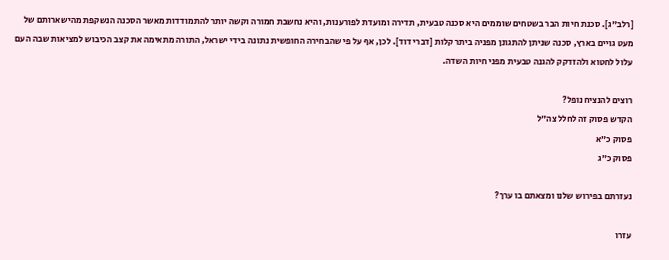[רלב"ג]. סכנת חיות הבר בשטחים שוממים היא סכנה טבעית, תדירה ומועדת לפורענות, והיא נחשבת חמורה וקשה יותר להתמודדות מאשר הסכנה הנשקפת מהישארותם של מעט גויים בארץ, סכנה שניתן להתגונן מפניה ביתר קלות [דברי דוד]. לכן, אף על פי שהבחירה החופשית נתונה בידי ישראל, התורה מתאימה את קצב הכיבוש למציאות שבה העם עלול לחטוא ולהזדקק להגנה טבעית מפני חיות השדה.

רוצים להנציח נופל?
הקדש פסוק זה לחלל צה״ל
פסוק כ״א
פסוק כ״ג

נעזרתם בפירוש שלנו ומצאתם בו ערך?

עזרו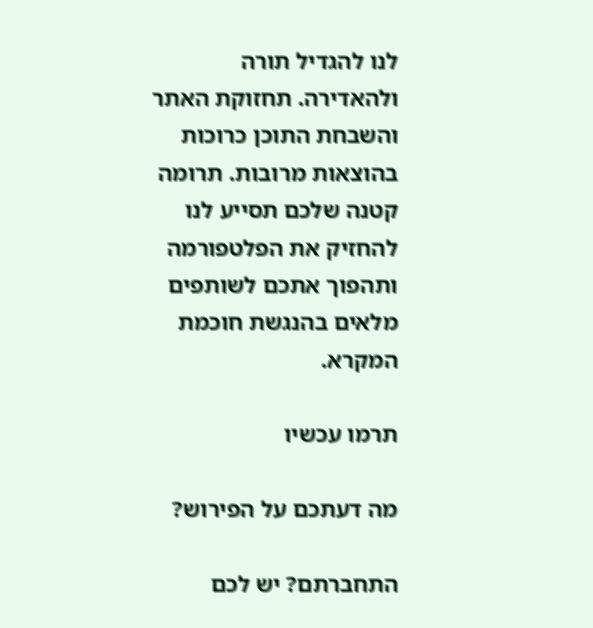לנו להגדיל תורה ולהאדירה. תחזוקת האתר והשבחת התוכן כרוכות בהוצאות מרובות. תרומה קטנה שלכם תסייע לנו להחזיק את הפלטפורמה ותהפוך אתכם לשותפים מלאים בהנגשת חוכמת המקרא.

תרמו עכשיו

מה דעתכם על הפירוש?

התחברתם? יש לכם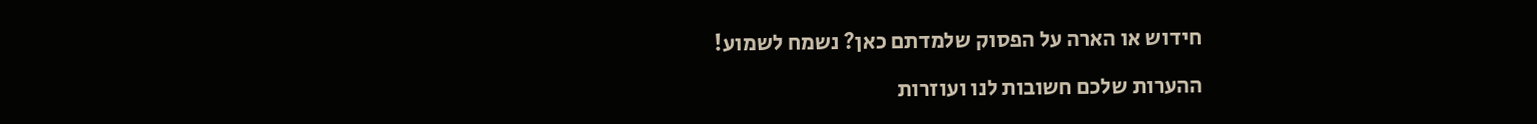חידוש או הארה על הפסוק שלמדתם כאן? נשמח לשמוע!

ההערות שלכם חשובות לנו ועוזרות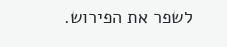לשפר את הפירוש.